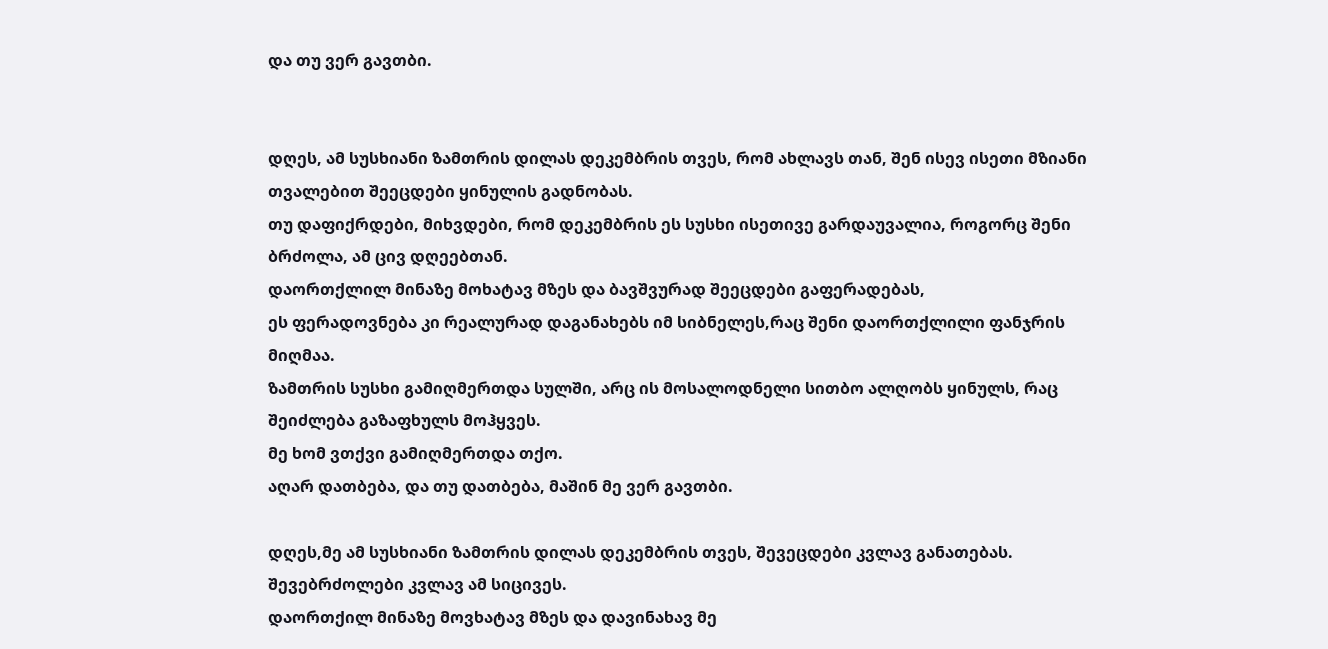და თუ ვერ გავთბი.


დღეს, ამ სუსხიანი ზამთრის დილას დეკემბრის თვეს, რომ ახლავს თან, შენ ისევ ისეთი მზიანი თვალებით შეეცდები ყინულის გადნობას.
თუ დაფიქრდები, მიხვდები, რომ დეკემბრის ეს სუსხი ისეთივე გარდაუვალია, როგორც შენი ბრძოლა, ამ ცივ დღეებთან.
დაორთქლილ მინაზე მოხატავ მზეს და ბავშვურად შეეცდები გაფერადებას,
ეს ფერადოვნება კი რეალურად დაგანახებს იმ სიბნელეს,რაც შენი დაორთქლილი ფანჯრის მიღმაა.
ზამთრის სუსხი გამიღმერთდა სულში, არც ის მოსალოდნელი სითბო ალღობს ყინულს, რაც შეიძლება გაზაფხულს მოჰყვეს.
მე ხომ ვთქვი გამიღმერთდა თქო.
აღარ დათბება, და თუ დათბება, მაშინ მე ვერ გავთბი.

დღეს,მე ამ სუსხიანი ზამთრის დილას დეკემბრის თვეს, შევეცდები კვლავ განათებას.
შევებრძოლები კვლავ ამ სიცივეს.
დაორთქილ მინაზე მოვხატავ მზეს და დავინახავ მე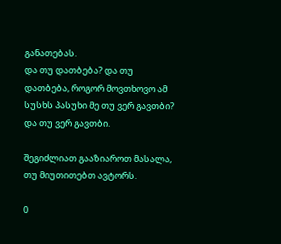განათებას.
და თუ დათბება? და თუ დათბება, როგორ მოვთხოვო ამ სუსხს პასუხი მე თუ ვერ გავთბი?
და თუ ვერ გავთბი.

შეგიძლიათ გააზიაროთ მასალა, თუ მიუთითებთ ავტორს.

0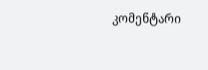კომენტარი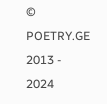© POETRY.GE 2013 - 2024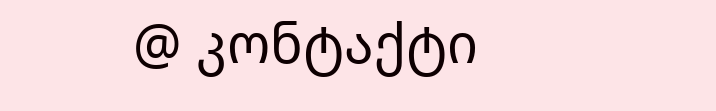@ კონტაქტი